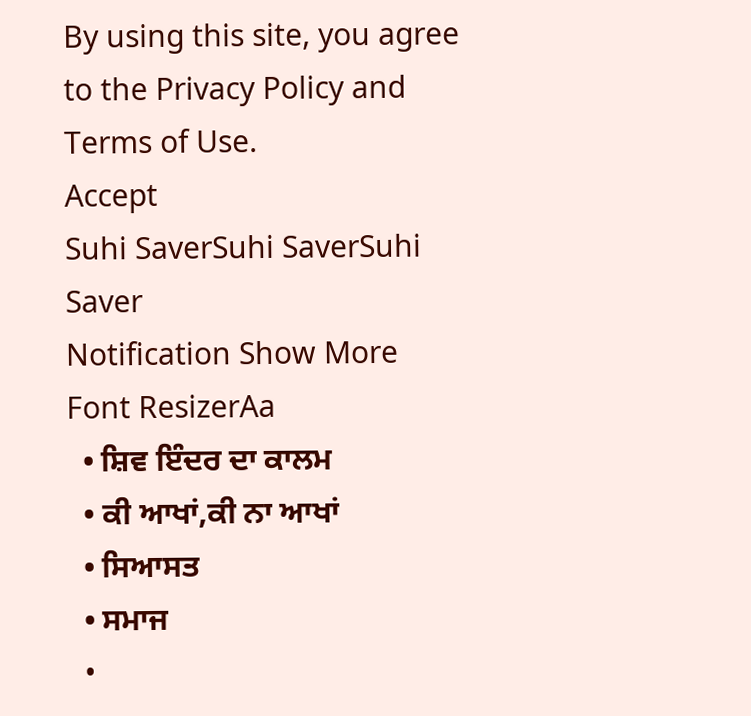By using this site, you agree to the Privacy Policy and Terms of Use.
Accept
Suhi SaverSuhi SaverSuhi Saver
Notification Show More
Font ResizerAa
  • ਸ਼ਿਵ ਇੰਦਰ ਦਾ ਕਾਲਮ
  • ਕੀ ਆਖਾਂ,ਕੀ ਨਾ ਆਖਾਂ
  • ਸਿਆਸਤ
  • ਸਮਾਜ
  •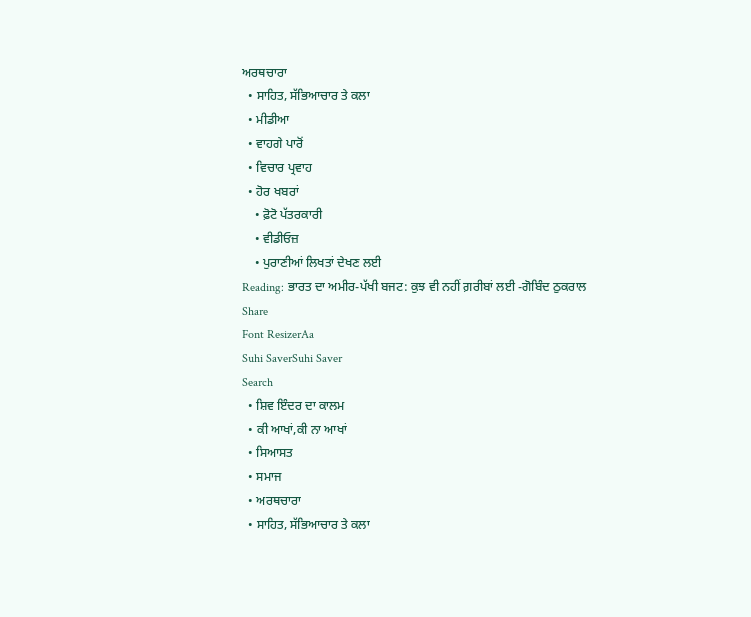ਅਰਥਚਾਰਾ
  • ਸਾਹਿਤ, ਸੱਭਿਆਚਾਰ ਤੇ ਕਲਾ
  • ਮੀਡੀਆ
  • ਵਾਹਗੇ ਪਾਰੋਂ
  • ਵਿਚਾਰ ਪ੍ਰਵਾਹ
  • ਹੋਰ ਖਬਰਾਂ
    • ਫ਼ੋਟੋ ਪੱਤਰਕਾਰੀ
    • ਵੀਡੀਓਜ਼
    • ਪੁਰਾਣੀਆਂ ਲਿਖਤਾਂ ਦੇਖਣ ਲਈ
Reading: ਭਾਰਤ ਦਾ ਅਮੀਰ-ਪੱਖੀ ਬਜਟ: ਕੁਝ ਵੀ ਨਹੀਂ ਗ਼ਰੀਬਾਂ ਲਈ -ਗੋਬਿੰਦ ਠੁਕਰਾਲ
Share
Font ResizerAa
Suhi SaverSuhi Saver
Search
  • ਸ਼ਿਵ ਇੰਦਰ ਦਾ ਕਾਲਮ
  • ਕੀ ਆਖਾਂ,ਕੀ ਨਾ ਆਖਾਂ
  • ਸਿਆਸਤ
  • ਸਮਾਜ
  • ਅਰਥਚਾਰਾ
  • ਸਾਹਿਤ, ਸੱਭਿਆਚਾਰ ਤੇ ਕਲਾ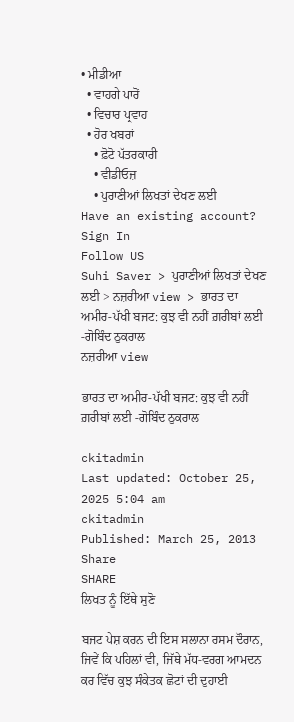• ਮੀਡੀਆ
  • ਵਾਹਗੇ ਪਾਰੋਂ
  • ਵਿਚਾਰ ਪ੍ਰਵਾਹ
  • ਹੋਰ ਖਬਰਾਂ
    • ਫ਼ੋਟੋ ਪੱਤਰਕਾਰੀ
    • ਵੀਡੀਓਜ਼
    • ਪੁਰਾਣੀਆਂ ਲਿਖਤਾਂ ਦੇਖਣ ਲਈ
Have an existing account? Sign In
Follow US
Suhi Saver > ਪੁਰਾਣੀਆਂ ਲਿਖਤਾਂ ਦੇਖਣ ਲਈ > ਨਜ਼ਰੀਆ view > ਭਾਰਤ ਦਾ ਅਮੀਰ-ਪੱਖੀ ਬਜਟ: ਕੁਝ ਵੀ ਨਹੀਂ ਗ਼ਰੀਬਾਂ ਲਈ -ਗੋਬਿੰਦ ਠੁਕਰਾਲ
ਨਜ਼ਰੀਆ view

ਭਾਰਤ ਦਾ ਅਮੀਰ-ਪੱਖੀ ਬਜਟ: ਕੁਝ ਵੀ ਨਹੀਂ ਗ਼ਰੀਬਾਂ ਲਈ -ਗੋਬਿੰਦ ਠੁਕਰਾਲ

ckitadmin
Last updated: October 25, 2025 5:04 am
ckitadmin
Published: March 25, 2013
Share
SHARE
ਲਿਖਤ ਨੂੰ ਇੱਥੇ ਸੁਣੋ

ਬਜਟ ਪੇਸ਼ ਕਰਨ ਦੀ ਇਸ ਸਲਾਨਾ ਰਸਮ ਦੌਰਾਨ, ਜਿਵੇਂ ਕਿ ਪਹਿਲਾਂ ਵੀ, ਜਿੱਥੇ ਮੱਧ-ਵਰਗ ਆਮਦਨ ਕਰ ਵਿੱਚ ਕੁਝ ਸੰਕੇਤਕ ਛੋਟਾਂ ਦੀ ਦੁਹਾਈ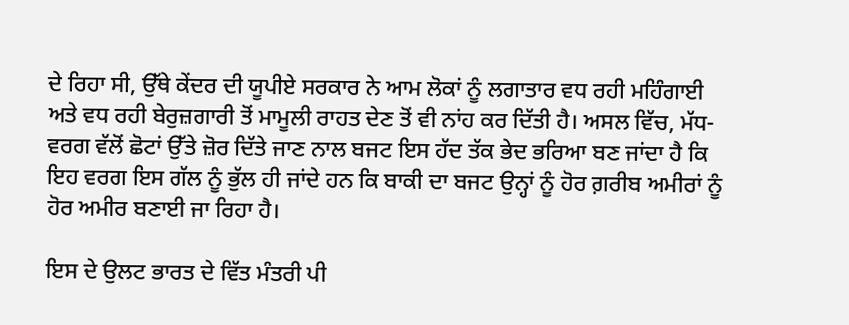ਦੇ ਰਿਹਾ ਸੀ, ਉੱਥੇ ਕੇਂਦਰ ਦੀ ਯੂਪੀਏ ਸਰਕਾਰ ਨੇ ਆਮ ਲੋਕਾਂ ਨੂੰ ਲਗਾਤਾਰ ਵਧ ਰਹੀ ਮਹਿੰਗਾਈ ਅਤੇ ਵਧ ਰਹੀ ਬੇਰੁਜ਼ਗਾਰੀ ਤੋਂ ਮਾਮੂਲੀ ਰਾਹਤ ਦੇਣ ਤੋਂ ਵੀ ਨਾਂਹ ਕਰ ਦਿੱਤੀ ਹੈ। ਅਸਲ ਵਿੱਚ, ਮੱਧ-ਵਰਗ ਵੱਲੋਂ ਛੋਟਾਂ ਉੱਤੇ ਜ਼ੋਰ ਦਿੱਤੇ ਜਾਣ ਨਾਲ ਬਜਟ ਇਸ ਹੱਦ ਤੱਕ ਭੇਦ ਭਰਿਆ ਬਣ ਜਾਂਦਾ ਹੈ ਕਿ ਇਹ ਵਰਗ ਇਸ ਗੱਲ ਨੂੰ ਭੁੱਲ ਹੀ ਜਾਂਦੇ ਹਨ ਕਿ ਬਾਕੀ ਦਾ ਬਜਟ ਉਨ੍ਹਾਂ ਨੂੰ ਹੋਰ ਗ਼ਰੀਬ ਅਮੀਰਾਂ ਨੂੰ ਹੋਰ ਅਮੀਰ ਬਣਾਈ ਜਾ ਰਿਹਾ ਹੈ।

ਇਸ ਦੇ ਉਲਟ ਭਾਰਤ ਦੇ ਵਿੱਤ ਮੰਤਰੀ ਪੀ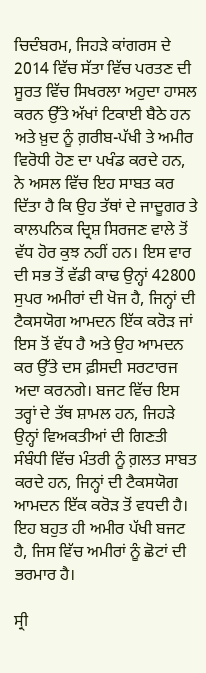ਚਿਦੰਬਰਮ, ਜਿਹੜੇ ਕਾਂਗਰਸ ਦੇ 2014 ਵਿੱਚ ਸੱਤਾ ਵਿੱਚ ਪਰਤਣ ਦੀ ਸੂਰਤ ਵਿੱਚ ਸਿਖਰਲਾ ਅਹੁਦਾ ਹਾਸਲ ਕਰਨ ਉੱਤੇ ਅੱਖਾਂ ਟਿਕਾਈ ਬੈਠੇ ਹਨ ਅਤੇ ਖ਼ੁਦ ਨੂੰ ਗ਼ਰੀਬ-ਪੱਖੀ ਤੇ ਅਮੀਰ ਵਿਰੋਧੀ ਹੋਣ ਦਾ ਪਖੰਡ ਕਰਦੇ ਹਨ, ਨੇ ਅਸਲ ਵਿੱਚ ਇਹ ਸਾਬਤ ਕਰ ਦਿੱਤਾ ਹੈ ਕਿ ਉਹ ਤੱਥਾਂ ਦੇ ਜਾਦੂਗਰ ਤੇ ਕਾਲਪਨਿਕ ਦ੍ਰਿਸ਼ ਸਿਰਜਣ ਵਾਲੇ ਤੋਂ ਵੱਧ ਹੋਰ ਕੁਝ ਨਹੀਂ ਹਨ। ਇਸ ਵਾਰ ਦੀ ਸਭ ਤੋਂ ਵੱਡੀ ਕਾਢ ਉਨ੍ਹਾਂ 42800 ਸੁਪਰ ਅਮੀਰਾਂ ਦੀ ਖੋਜ ਹੈ, ਜਿਨ੍ਹਾਂ ਦੀ ਟੈਕਸਯੋਗ ਆਮਦਨ ਇੱਕ ਕਰੋੜ ਜਾਂ ਇਸ ਤੋਂ ਵੱਧ ਹੈ ਅਤੇ ਉਹ ਆਮਦਨ ਕਰ ਉੱਤੇ ਦਸ ਫ਼ੀਸਦੀ ਸਰਟਾਰਜ ਅਦਾ ਕਰਨਗੇ। ਬਜਟ ਵਿੱਚ ਇਸ ਤਰ੍ਹਾਂ ਦੇ ਤੱਥ ਸ਼ਾਮਲ ਹਨ, ਜਿਹੜੇ ਉਨ੍ਹਾਂ ਵਿਅਕਤੀਆਂ ਦੀ ਗਿਣਤੀ ਸੰਬੰਧੀ ਵਿੱਚ ਮੰਤਰੀ ਨੂੰ ਗ਼ਲਤ ਸਾਬਤ ਕਰਦੇ ਹਨ, ਜਿਨ੍ਹਾਂ ਦੀ ਟੈਕਸਯੋਗ ਆਮਦਨ ਇੱਕ ਕਰੋੜ ਤੋਂ ਵਧਦੀ ਹੈ। ਇਹ ਬਹੁਤ ਹੀ ਅਮੀਰ ਪੱਖੀ ਬਜਟ ਹੈ, ਜਿਸ ਵਿੱਚ ਅਮੀਰਾਂ ਨੂੰ ਛੋਟਾਂ ਦੀ ਭਰਮਾਰ ਹੈ।

ਸ੍ਰੀ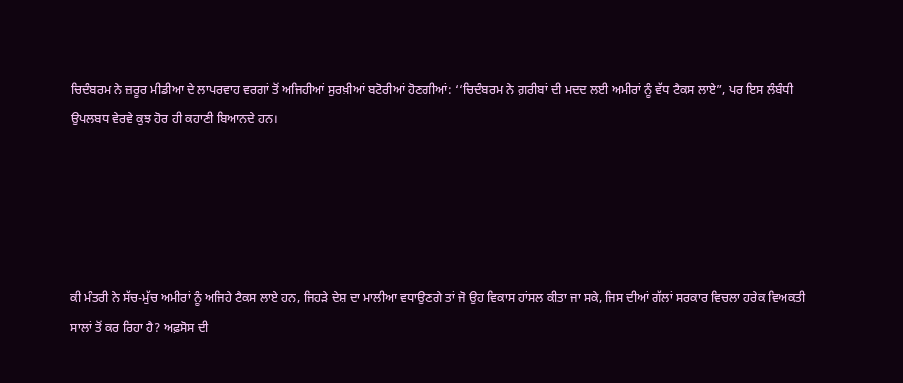ਚਿਦੰਬਰਮ ਨੇ ਜ਼ਰੂਰ ਮੀਡੀਆ ਦੇ ਲਾਪਰਵਾਹ ਵਰਗਾਂ ਤੋਂ ਅਜਿਹੀਆਂ ਸੁਰਖ਼ੀਆਂ ਬਟੋਰੀਆਂ ਹੋਣਗੀਆਂ: ‘‘ਚਿਦੰਬਰਮ ਨੇ ਗ਼ਰੀਬਾਂ ਦੀ ਮਦਦ ਲਈ ਅਮੀਰਾਂ ਨੂੰ ਵੱਧ ਟੈਕਸ ਲਾਏ”, ਪਰ ਇਸ ਲੰਬੰਧੀ ਉਪਲਬਧ ਵੇਰਵੇ ਕੁਝ ਹੋਰ ਹੀ ਕਹਾਣੀ ਬਿਆਨਦੇ ਹਨ।





ਕੀ ਮੰਤਰੀ ਨੇ ਸੱਚ-ਮੁੱਚ ਅਮੀਰਾਂ ਨੂੰ ਅਜਿਹੇ ਟੈਕਸ ਲਾਏ ਹਨ, ਜਿਹੜੇ ਦੇਸ਼ ਦਾ ਮਾਲੀਆ ਵਧਾਉਣਗੇ ਤਾਂ ਜੋ ਉਹ ਵਿਕਾਸ ਹਾਂਸਲ ਕੀਤਾ ਜਾ ਸਕੇ, ਜਿਸ ਦੀਆਂ ਗੱਲਾਂ ਸਰਕਾਰ ਵਿਚਲਾ ਹਰੇਕ ਵਿਅਕਤੀ ਸਾਲਾਂ ਤੋਂ ਕਰ ਰਿਹਾ ਹੈ? ਅਫ਼ਸੋਸ ਦੀ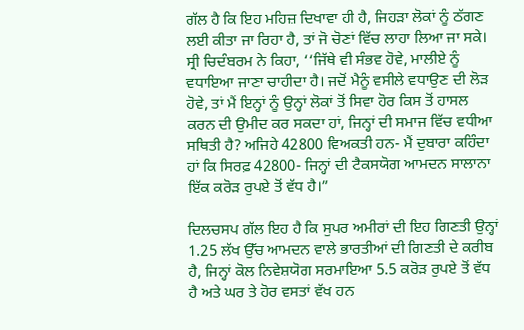ਗੱਲ ਹੈ ਕਿ ਇਹ ਮਹਿਜ਼ ਦਿਖਾਵਾ ਹੀ ਹੈ, ਜਿਹੜਾ ਲੋਕਾਂ ਨੂੰ ਠੱਗਣ ਲਈ ਕੀਤਾ ਜਾ ਰਿਹਾ ਹੈ, ਤਾਂ ਜੋ ਚੋਣਾਂ ਵਿੱਚ ਲਾਹਾ ਲਿਆ ਜਾ ਸਕੇ। ਸ੍ਰੀ ਚਿਦੰਬਰਮ ਨੇ ਕਿਹਾ, ‘‘ਜਿੱਥੇ ਵੀ ਸੰਭਵ ਹੋਵੇ, ਮਾਲੀਏ ਨੂੰ ਵਧਾਇਆ ਜਾਣਾ ਚਾਹੀਦਾ ਹੈ। ਜਦੋਂ ਮੈਨੂੰ ਵਸੀਲੇ ਵਧਾਉਣ ਦੀ ਲੋੜ ਹੋਵੇ, ਤਾਂ ਮੈਂ ਇਨ੍ਹਾਂ ਨੂੰ ਉਨ੍ਹਾਂ ਲੋਕਾਂ ਤੋਂ ਸਿਵਾ ਹੋਰ ਕਿਸ ਤੋਂ ਹਾਸਲ ਕਰਨ ਦੀ ਉਮੀਦ ਕਰ ਸਕਦਾ ਹਾਂ, ਜਿਨ੍ਹਾਂ ਦੀ ਸਮਾਜ ਵਿੱਚ ਵਧੀਆ ਸਥਿਤੀ ਹੈ? ਅਜਿਹੇ 42800 ਵਿਅਕਤੀ ਹਨ- ਮੈਂ ਦੁਬਾਰਾ ਕਹਿੰਦਾ ਹਾਂ ਕਿ ਸਿਰਫ਼ 42800- ਜਿਨ੍ਹਾਂ ਦੀ ਟੈਕਸਯੋਗ ਆਮਦਨ ਸਾਲਾਨਾ ਇੱਕ ਕਰੋੜ ਰੁਪਏ ਤੋਂ ਵੱਧ ਹੈ।”

ਦਿਲਚਸਪ ਗੱਲ ਇਹ ਹੈ ਕਿ ਸੁਪਰ ਅਮੀਰਾਂ ਦੀ ਇਹ ਗਿਣਤੀ ਉਨ੍ਹਾਂ 1.25 ਲੱਖ ਉੱਚ ਆਮਦਨ ਵਾਲੇ ਭਾਰਤੀਆਂ ਦੀ ਗਿਣਤੀ ਦੇ ਕਰੀਬ ਹੈ, ਜਿਨ੍ਹਾਂ ਕੋਲ ਨਿਵੇਸ਼ਯੋਗ ਸਰਮਾਇਆ 5.5 ਕਰੋੜ ਰੁਪਏ ਤੋਂ ਵੱਧ ਹੈ ਅਤੇ ਘਰ ਤੇ ਹੋਰ ਵਸਤਾਂ ਵੱਖ ਹਨ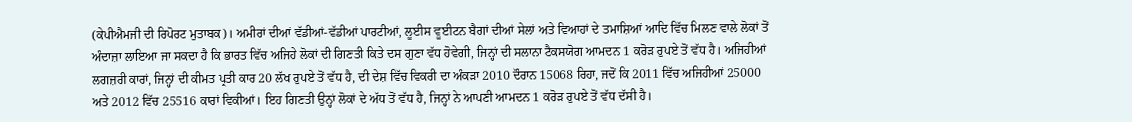(ਕੇਪੀਐਮਜੀ ਦੀ ਰਿਪੋਰਟ ਮੁਤਾਬਕ)। ਅਮੀਰਾਂ ਦੀਆਂ ਵੱਡੀਆਂ-ਵੱਡੀਆਂ ਪਾਰਟੀਆਂ, ਲੂਈਸ ਵੂਈਟਨ ਬੈਗਾਂ ਦੀਆਂ ਸੇਲਾਂ ਅਤੇ ਵਿਆਹਾਂ ਦੇ ਤਮਾਸ਼ਿਆਂ ਆਦਿ ਵਿੱਚ ਮਿਲਣ ਵਾਲੇ ਲੋਕਾਂ ਤੋਂ ਅੰਦਾਜ਼ਾ ਲਾਇਆ ਜਾ ਸਕਦਾ ਹੈ ਕਿ ਭਾਰਤ ਵਿੱਚ ਅਜਿਹੇ ਲੋਕਾਂ ਦੀ ਗਿਣਤੀ ਕਿਤੇ ਦਸ ਗੁਣਾ ਵੱਧ ਹੋਵੇਗੀ, ਜਿਨ੍ਹਾਂ ਦੀ ਸਲਾਨਾ ਟੈਕਸਯੋਗ ਆਮਦਨ 1 ਕਰੋੜ ਰੁਪਏ ਤੋਂ ਵੱਧ ਹੈ। ਅਜਿਹੀਆਂ ਲਗਜ਼ਰੀ ਕਾਰਾਂ, ਜਿਨ੍ਹਾਂ ਦੀ ਕੀਮਤ ਪ੍ਰਤੀ ਕਾਰ 20 ਲੱਖ ਰੁਪਏ ਤੋਂ ਵੱਧ ਹੈ, ਦੀ ਦੇਸ਼ ਵਿੱਚ ਵਿਕਰੀ ਦਾ ਅੰਕੜਾ 2010 ਦੌਰਾਨ 15068 ਰਿਹਾ, ਜਦੋਂ ਕਿ 2011 ਵਿੱਚ ਅਜਿਹੀਆਂ 25000 ਅਤੇ 2012 ਵਿੱਚ 25516 ਕਾਰਾਂ ਵਿਕੀਆਂ। ਇਹ ਗਿਣਤੀ ਉਨ੍ਹਾਂ ਲੋਕਾਂ ਦੇ ਅੱਧ ਤੋਂ ਵੱਧ ਹੈ, ਜਿਨ੍ਹਾਂ ਨੇ ਆਪਣੀ ਆਮਦਨ 1 ਕਰੋੜ ਰੁਪਏ ਤੋਂ ਵੱਧ ਦੱਸੀ ਹੈ।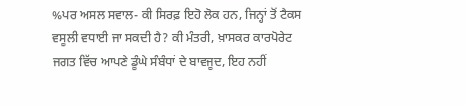%ਪਰ ਅਸਲ ਸਵਾਲ- ਕੀ ਸਿਰਫ਼ ਇਹੋ ਲੋਕ ਹਨ, ਜਿਨ੍ਹਾਂ ਤੋਂ ਟੈਕਸ ਵਸੂਲੀ ਵਧਾਈ ਜਾ ਸਕਦੀ ਹੈ? ਕੀ ਮੰਤਰੀ, ਖ਼ਾਸਕਰ ਕਾਰਪੋਰੇਟ ਜਗਤ ਵਿੱਚ ਆਪਣੇ ਡੂੰਘੇ ਸੰਬੰਧਾਂ ਦੇ ਬਾਵਜੂਦ, ਇਹ ਨਹੀਂ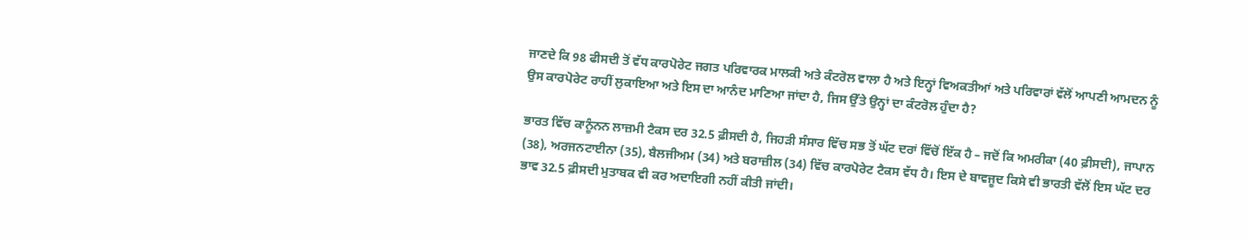ਜਾਣਦੇ ਕਿ 98 ਫੀਸਦੀ ਤੋਂ ਵੱਧ ਕਾਰਪੋਰੇਟ ਜਗਤ ਪਰਿਵਾਰਕ ਮਾਲਕੀ ਅਤੇ ਕੰਟਰੋਲ ਵਾਲਾ ਹੈ ਅਤੇ ਇਨ੍ਹਾਂ ਵਿਅਕਤੀਆਂ ਅਤੇ ਪਰਿਵਾਰਾਂ ਵੱਲੋਂ ਆਪਣੀ ਆਮਦਨ ਨੂੰ ਉਸ ਕਾਰਪੋਰੇਟ ਰਾਹੀਂ ਲੁਕਾਇਆ ਅਤੇ ਇਸ ਦਾ ਆਨੰਦ ਮਾਣਿਆ ਜਾਂਦਾ ਹੈ, ਜਿਸ ਉੱਤੇ ਉਨ੍ਹਾਂ ਦਾ ਕੰਟਰੋਲ ਹੁੰਦਾ ਹੈ?

ਭਾਰਤ ਵਿੱਚ ਕਾਨੂੰਨਨ ਲਾਜ਼ਮੀ ਟੈਕਸ ਦਰ 32.5 ਫ਼ੀਸਦੀ ਹੈ, ਜਿਹੜੀ ਸੰਸਾਰ ਵਿੱਚ ਸਭ ਤੋਂ ਘੱਟ ਦਰਾਂ ਵਿੱਚੋਂ ਇੱਕ ਹੈ – ਜਦੋਂ ਕਿ ਅਮਰੀਕਾ (40 ਫ਼ੀਸਦੀ), ਜਾਪਾਨ (38), ਅਰਜਨਟਾਈਨਾ (35), ਬੈਲਜੀਅਮ (34) ਅਤੇ ਬਰਾਜ਼ੀਲ (34) ਵਿੱਚ ਕਾਰਪੋਰੇਟ ਟੈਕਸ ਵੱਧ ਹੈ। ਇਸ ਦੇ ਬਾਵਜੂਦ ਕਿਸੇ ਵੀ ਭਾਰਤੀ ਵੱਲੋਂ ਇਸ ਘੱਟ ਦਰ ਭਾਵ 32.5 ਫ਼ੀਸਦੀ ਮੁਤਾਬਕ ਵੀ ਕਰ ਅਦਾਇਗੀ ਨਹੀਂ ਕੀਤੀ ਜਾਂਦੀ।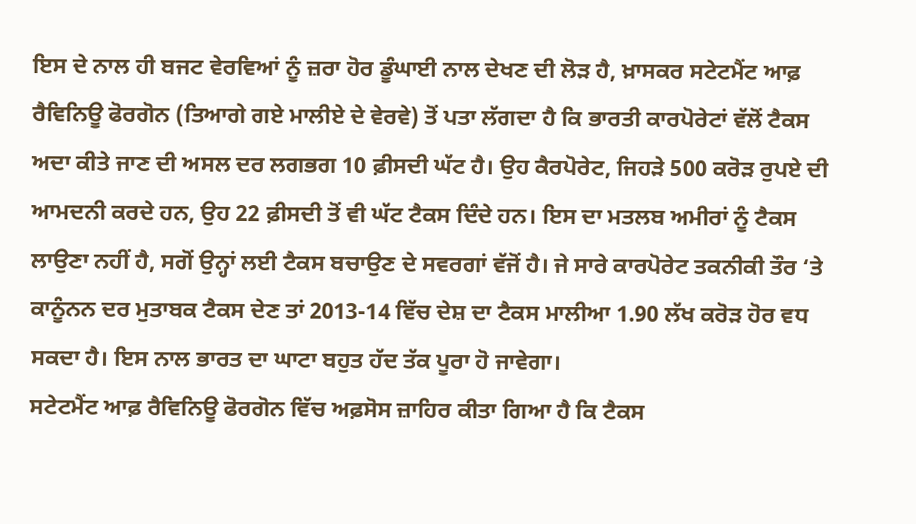ਇਸ ਦੇ ਨਾਲ ਹੀ ਬਜਟ ਵੇਰਵਿਆਂ ਨੂੰ ਜ਼ਰਾ ਹੋਰ ਡੂੰਘਾਈ ਨਾਲ ਦੇਖਣ ਦੀ ਲੋੜ ਹੈ, ਖ਼ਾਸਕਰ ਸਟੇਟਮੈਂਟ ਆਫ਼ ਰੈਵਿਨਿਊ ਫੋਰਗੋਨ (ਤਿਆਗੇ ਗਏ ਮਾਲੀਏ ਦੇ ਵੇਰਵੇ) ਤੋਂ ਪਤਾ ਲੱਗਦਾ ਹੈ ਕਿ ਭਾਰਤੀ ਕਾਰਪੋਰੇਟਾਂ ਵੱਲੋਂ ਟੈਕਸ ਅਦਾ ਕੀਤੇ ਜਾਣ ਦੀ ਅਸਲ ਦਰ ਲਗਭਗ 10 ਫ਼ੀਸਦੀ ਘੱਟ ਹੈ। ਉਹ ਕੈਰਪੋਰੇਟ, ਜਿਹੜੇ 500 ਕਰੋੜ ਰੁਪਏ ਦੀ ਆਮਦਨੀ ਕਰਦੇ ਹਨ, ਉਹ 22 ਫ਼ੀਸਦੀ ਤੋਂ ਵੀ ਘੱਟ ਟੈਕਸ ਦਿੰਦੇ ਹਨ। ਇਸ ਦਾ ਮਤਲਬ ਅਮੀਰਾਂ ਨੂੰ ਟੈਕਸ ਲਾਉਣਾ ਨਹੀਂ ਹੈ, ਸਗੋਂ ਉਨ੍ਹਾਂ ਲਈ ਟੈਕਸ ਬਚਾਉਣ ਦੇ ਸਵਰਗਾਂ ਵੱਜੋਂ ਹੈ। ਜੇ ਸਾਰੇ ਕਾਰਪੋਰੇਟ ਤਕਨੀਕੀ ਤੌਰ ‘ਤੇ ਕਾਨੂੰਨਨ ਦਰ ਮੁਤਾਬਕ ਟੈਕਸ ਦੇਣ ਤਾਂ 2013-14 ਵਿੱਚ ਦੇਸ਼ ਦਾ ਟੈਕਸ ਮਾਲੀਆ 1.90 ਲੱਖ ਕਰੋੜ ਹੋਰ ਵਧ ਸਕਦਾ ਹੈ। ਇਸ ਨਾਲ ਭਾਰਤ ਦਾ ਘਾਟਾ ਬਹੁਤ ਹੱਦ ਤੱਕ ਪੂਰਾ ਹੋ ਜਾਵੇਗਾ।
ਸਟੇਟਮੈਂਟ ਆਫ਼ ਰੈਵਿਨਿਊ ਫੋਰਗੋਨ ਵਿੱਚ ਅਫ਼ਸੋਸ ਜ਼ਾਹਿਰ ਕੀਤਾ ਗਿਆ ਹੈ ਕਿ ਟੈਕਸ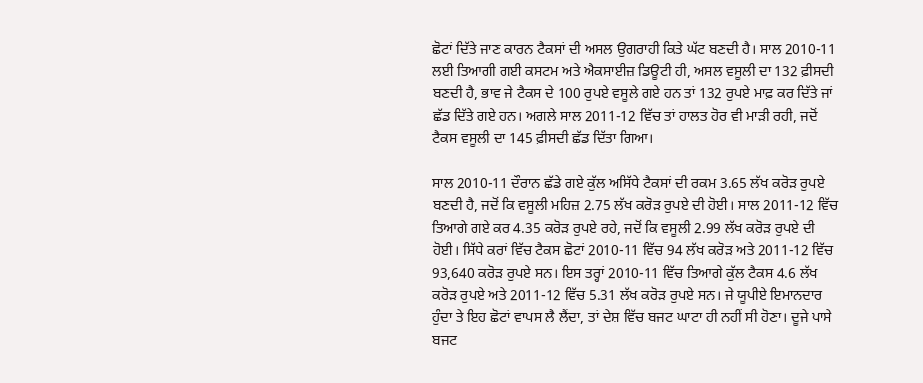ਛੋਟਾਂ ਦਿੱਤੇ ਜਾਣ ਕਾਰਨ ਟੈਕਸਾਂ ਦੀ ਅਸਲ ਉਗਰਾਹੀ ਕਿਤੇ ਘੱਟ ਬਣਦੀ ਹੈ। ਸਾਲ 2010-11 ਲਈ ਤਿਆਗੀ ਗਈ ਕਸਟਮ ਅਤੇ ਐਕਸਾਈਜ਼ ਡਿਊਟੀ ਹੀ, ਅਸਲ ਵਸੂਲੀ ਦਾ 132 ਫ਼ੀਸਦੀ ਬਣਦੀ ਹੈ, ਭਾਵ ਜੇ ਟੈਕਸ ਦੇ 100 ਰੁਪਏ ਵਸੂਲੇ ਗਏ ਹਨ ਤਾਂ 132 ਰੁਪਏ ਮਾਫ਼ ਕਰ ਦਿੱਤੇ ਜਾਂ ਛੱਡ ਦਿੱਤੇ ਗਏ ਹਨ। ਅਗਲੇ ਸਾਲ 2011-12 ਵਿੱਚ ਤਾਂ ਹਾਲਤ ਹੋਰ ਵੀ ਮਾੜੀ ਰਹੀ, ਜਦੋਂ ਟੈਕਸ ਵਸੂਲੀ ਦਾ 145 ਫ਼ੀਸਦੀ ਛੱਡ ਦਿੱਤਾ ਗਿਆ।

ਸਾਲ 2010-11 ਦੌਰਾਨ ਛੱਡੇ ਗਏ ਕੁੱਲ ਅਸਿੱਧੇ ਟੈਕਸਾਂ ਦੀ ਰਕਮ 3.65 ਲੱਖ ਕਰੋੜ ਰੁਪਏ ਬਣਦੀ ਹੈ, ਜਦੋਂ ਕਿ ਵਸੂਲੀ ਮਹਿਜ਼ 2.75 ਲੱਖ ਕਰੋੜ ਰੁਪਏ ਦੀ ਹੋਈ। ਸਾਲ 2011-12 ਵਿੱਚ ਤਿਆਗੇ ਗਏ ਕਰ 4.35 ਕਰੋੜ ਰੁਪਏ ਰਹੇ, ਜਦੋਂ ਕਿ ਵਸੂਲੀ 2.99 ਲੱਖ ਕਰੋੜ ਰੁਪਏ ਦੀ ਹੋਈ। ਸਿੱਧੇ ਕਰਾਂ ਵਿੱਚ ਟੈਕਸ ਛੋਟਾਂ 2010-11 ਵਿੱਚ 94 ਲੱਖ ਕਰੋੜ ਅਤੇ 2011-12 ਵਿੱਚ 93,640 ਕਰੋੜ ਰੁਪਏ ਸਨ। ਇਸ ਤਰ੍ਹਾਂ 2010-11 ਵਿੱਚ ਤਿਆਗੇ ਕੁੱਲ ਟੈਕਸ 4.6 ਲੱਖ ਕਰੋੜ ਰੁਪਏ ਅਤੇ 2011-12 ਵਿੱਚ 5.31 ਲੱਖ ਕਰੋੜ ਰੁਪਏ ਸਨ। ਜੇ ਯੂਪੀਏ ਇਮਾਨਦਾਰ ਹੁੰਦਾ ਤੇ ਇਹ ਛੋਟਾਂ ਵਾਪਸ ਲੈ ਲੈਂਦਾ, ਤਾਂ ਦੇਸ਼ ਵਿੱਚ ਬਜਟ ਘਾਟਾ ਹੀ ਨਹੀਂ ਸੀ ਹੋਣਾ। ਦੂਜੇ ਪਾਸੇ ਬਜਟ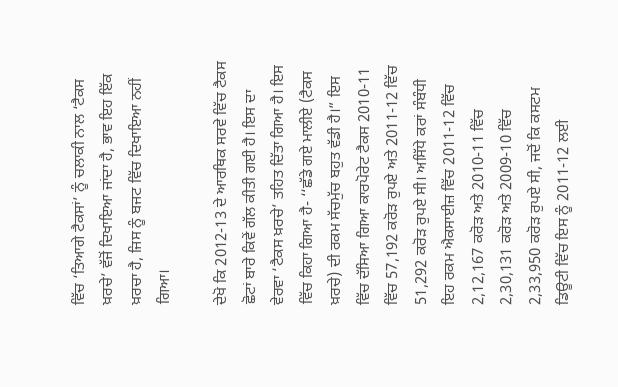ਵਿੱਚ ‘ਤਿਆਗੇ ਟੈਕਸਾਂ’ ਨੂੰ ਚਲਾਕੀ ਨਾਲ ‘ਟੈਕਸ ਖ਼ਰਚੇ’ ਵੱਜੋਂ ਦਿਖਾਇਆ ਜਾਂਦਾ ਹੈ, ਭਾਵ ਇਹ ਇੱਕ ਖ਼ਰਚਾ ਹੈ, ਜਿਸ ਨੂੰ ਬਜਟ ਵਿੱਚ ਦਿਖਾਇਆ ਨਹੀਂ ਗਿਆ।

ਦੇਖੋ ਕਿ 2012-13 ਦੇ ਆਰਥਿਕ ਸਰਵੇ ਵਿੱਚ ਟੈਕਸ ਛੋਟਾਂ ਬਾਰੇ ਕਿਵੇਂ ਗੱਲ ਕੀਤੀ ਗਈ ਹੈ। ਇਸ ਦਾ ਵੇਰਵਾ ‘ਟੈਕਸ ਖ਼ਰਚੇ’ ਤਹਿਤ ਦਿੱਤਾ ਗਿਆ ਹੈ। ਇਸ ਵਿੱਚ ਕਿਹਾ ਗਿਆ ਹੈ- ‘‘ਛੱਡੇ ਗਏ ਮਾਲੀਏ (ਟੈਕਸ ਖ਼ਰਚੇ) ਦੀ ਰਕਮ ਸੱਚਮੁੱਚ ਬਹੁਤ ਵੱਡੀ ਹੈ।” ਇਸ ਵਿੱਚ ਦੱਸਿਆ ਗਿਆ ਕਾਰਪੋਰੇਟ ਟੈਕਸ 2010-11 ਵਿੱਚ 57,192 ਕਰੋੜ ਰੁਪਏ ਅਤੇ 2011-12 ਵਿੱਚ 51,292 ਕਰੋੜ ਰੁਪਏ ਸੀ। ਅਸਿੱਧੇ ਕਰਾਂ ਸੰਬੰਧੀ ਇਹ ਰਕਮ ਐਕਸਾਈਜ਼ ਵਿੱਚ 2011-12 ਵਿੱਚ 2,12,167 ਕਰੋੜ ਅਤੇ 2010-11 ਵਿੱਚ 2,30,131 ਕਰੋੜ ਅਤੇ 2009-10 ਵਿੱਚ 2,33,950 ਕਰੋੜ ਰੁਪਏ ਸੀ, ਜਦੋਂ ਕਿ ਕਸਟਮ ਡਿਊਟੀ ਵਿੱਚ ਇਸ ਨੂੰ 2011-12 ਲਈ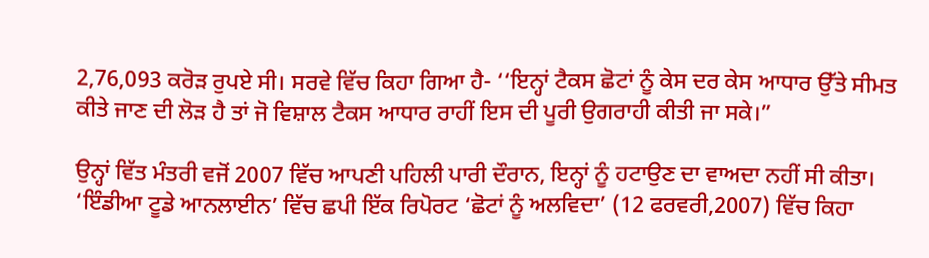2,76,093 ਕਰੋੜ ਰੁਪਏ ਸੀ। ਸਰਵੇ ਵਿੱਚ ਕਿਹਾ ਗਿਆ ਹੈ- ‘‘ਇਨ੍ਹਾਂ ਟੈਕਸ ਛੋਟਾਂ ਨੂੰ ਕੇਸ ਦਰ ਕੇਸ ਆਧਾਰ ਉੱਤੇ ਸੀਮਤ ਕੀਤੇ ਜਾਣ ਦੀ ਲੋੜ ਹੈ ਤਾਂ ਜੋ ਵਿਸ਼ਾਲ ਟੈਕਸ ਆਧਾਰ ਰਾਹੀਂ ਇਸ ਦੀ ਪੂਰੀ ਉਗਰਾਹੀ ਕੀਤੀ ਜਾ ਸਕੇ।”

ਉਨ੍ਹਾਂ ਵਿੱਤ ਮੰਤਰੀ ਵਜੋਂ 2007 ਵਿੱਚ ਆਪਣੀ ਪਹਿਲੀ ਪਾਰੀ ਦੌਰਾਨ, ਇਨ੍ਹਾਂ ਨੂੰ ਹਟਾਉਣ ਦਾ ਵਾਅਦਾ ਨਹੀਂ ਸੀ ਕੀਤਾ। ‘ਇੰਡੀਆ ਟੂਡੇ ਆਨਲਾਈਨ’ ਵਿੱਚ ਛਪੀ ਇੱਕ ਰਿਪੋਰਟ ‘ਛੋਟਾਂ ਨੂੰ ਅਲਵਿਦਾ’ (12 ਫਰਵਰੀ,2007) ਵਿੱਚ ਕਿਹਾ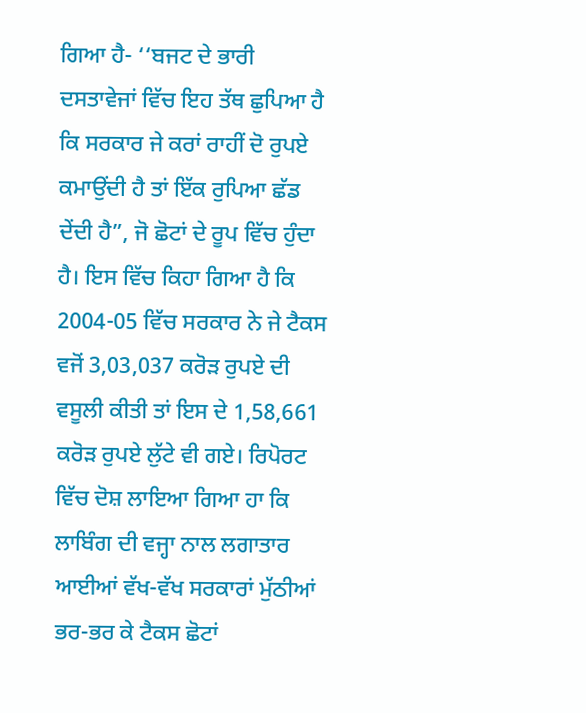ਗਿਆ ਹੈ- ‘‘ਬਜਟ ਦੇ ਭਾਰੀ ਦਸਤਾਵੇਜਾਂ ਵਿੱਚ ਇਹ ਤੱਥ ਛੁਪਿਆ ਹੈ ਕਿ ਸਰਕਾਰ ਜੇ ਕਰਾਂ ਰਾਹੀਂ ਦੋ ਰੁਪਏ ਕਮਾਉਂਦੀ ਹੈ ਤਾਂ ਇੱਕ ਰੁਪਿਆ ਛੱਡ ਦੇਂਦੀ ਹੈ”, ਜੋ ਛੋਟਾਂ ਦੇ ਰੂਪ ਵਿੱਚ ਹੁੰਦਾ ਹੈ। ਇਸ ਵਿੱਚ ਕਿਹਾ ਗਿਆ ਹੈ ਕਿ 2004-05 ਵਿੱਚ ਸਰਕਾਰ ਨੇ ਜੇ ਟੈਕਸ ਵਜੋਂ 3,03,037 ਕਰੋੜ ਰੁਪਏ ਦੀ ਵਸੂਲੀ ਕੀਤੀ ਤਾਂ ਇਸ ਦੇ 1,58,661 ਕਰੋੜ ਰੁਪਏ ਲੁੱਟੇ ਵੀ ਗਏ। ਰਿਪੋਰਟ ਵਿੱਚ ਦੋਸ਼ ਲਾਇਆ ਗਿਆ ਹਾ ਕਿ ਲਾਬਿੰਗ ਦੀ ਵਜ੍ਹਾ ਨਾਲ ਲਗਾਤਾਰ ਆਈਆਂ ਵੱਖ-ਵੱਖ ਸਰਕਾਰਾਂ ਮੁੱਠੀਆਂ ਭਰ-ਭਰ ਕੇ ਟੈਕਸ ਛੋਟਾਂ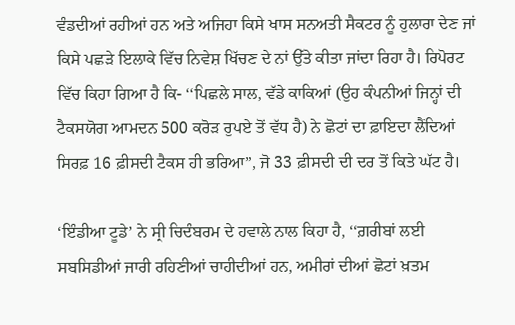ਵੰਡਦੀਆਂ ਰਹੀਆਂ ਹਨ ਅਤੇ ਅਜਿਹਾ ਕਿਸੇ ਖਾਸ ਸਨਅਤੀ ਸੈਕਟਰ ਨੂੰ ਹੁਲਾਰਾ ਦੇਣ ਜਾਂ ਕਿਸੇ ਪਛੜੇ ਇਲਾਕੇ ਵਿੱਚ ਨਿਵੇਸ਼ ਖਿੱਚਣ ਦੇ ਨਾਂ ਉੱਤੇ ਕੀਤਾ ਜਾਂਦਾ ਰਿਹਾ ਹੈ। ਰਿਪੋਰਟ ਵਿੱਚ ਕਿਹਾ ਗਿਆ ਹੈ ਕਿ- ‘‘ਪਿਛਲੇ ਸਾਲ, ਵੱਡੇ ਕਾਕਿਆਂ (ਉਹ ਕੰਪਨੀਆਂ ਜਿਨ੍ਹਾਂ ਦੀ ਟੈਕਸਯੋਗ ਆਮਦਨ 500 ਕਰੋੜ ਰੁਪਏ ਤੋਂ ਵੱਧ ਹੈ) ਨੇ ਛੋਟਾਂ ਦਾ ਫ਼ਾਇਦਾ ਲੈਂਦਿਆਂ ਸਿਰਫ਼ 16 ਫ਼ੀਸਦੀ ਟੈਕਸ ਹੀ ਭਰਿਆ”, ਜੋ 33 ਫ਼ੀਸਦੀ ਦੀ ਦਰ ਤੋਂ ਕਿਤੇ ਘੱਟ ਹੈ।

‘ਇੰਡੀਆ ਟੂਡੇ’ ਨੇ ਸ੍ਰੀ ਚਿਦੰਬਰਮ ਦੇ ਹਵਾਲੇ ਨਾਲ ਕਿਹਾ ਹੈ, ‘‘ਗ਼ਰੀਬਾਂ ਲਈ ਸਬਸਿਡੀਆਂ ਜਾਰੀ ਰਹਿਣੀਆਂ ਚਾਹੀਦੀਆਂ ਹਨ, ਅਮੀਰਾਂ ਦੀਆਂ ਛੋਟਾਂ ਖ਼ਤਮ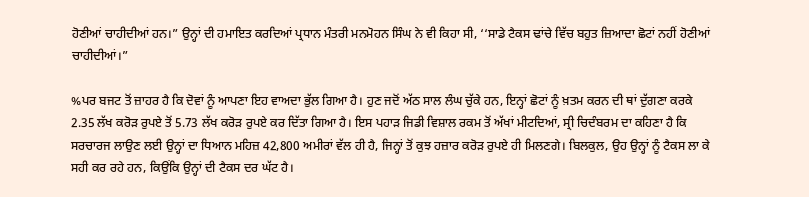ਹੋਣੀਆਂ ਚਾਹੀਦੀਆਂ ਹਨ।” ਉਨ੍ਹਾਂ ਦੀ ਹਮਾਇਤ ਕਰਦਿਆਂ ਪ੍ਰਧਾਨ ਮੰਤਰੀ ਮਨਮੋਹਨ ਸਿੰਘ ਨੇ ਵੀ ਕਿਹਾ ਸੀ, ‘‘ਸਾਡੇ ਟੈਕਸ ਢਾਂਚੇ ਵਿੱਚ ਬਹੁਤ ਜ਼ਿਆਦਾ ਛੋਟਾਂ ਨਹੀਂ ਹੋਣੀਆਂ ਚਾਹੀਦੀਆਂ।”

%ਪਰ ਬਜਟ ਤੋਂ ਜ਼ਾਹਰ ਹੈ ਕਿ ਦੋਵਾਂ ਨੂੰ ਆਪਣਾ ਇਹ ਵਾਅਦਾ ਭੁੱਲ ਗਿਆ ਹੈ। ਹੁਣ ਜਦੋਂ ਅੱਠ ਸਾਲ ਲੰਘ ਚੁੱਕੇ ਹਨ, ਇਨ੍ਹਾਂ ਛੋਟਾਂ ਨੂੰ ਖ਼ਤਮ ਕਰਨ ਦੀ ਥਾਂ ਦੁੱਗਣਾ ਕਰਕੇ 2.35 ਲੱਖ ਕਰੋੜ ਰੁਪਏ ਤੋਂ 5.73 ਲੱਖ ਕਰੋੜ ਰੁਪਏ ਕਰ ਦਿੱਤਾ ਗਿਆ ਹੈ। ਇਸ ਪਹਾੜ ਜਿਡੀ ਵਿਸ਼ਾਲ ਰਕਮ ਤੋਂ ਅੱਖਾਂ ਮੀਟਦਿਆਂ, ਸ੍ਰੀ ਚਿਦੰਬਰਮ ਦਾ ਕਹਿਣਾ ਹੈ ਕਿ ਸਰਚਾਰਜ ਲਾਉਣ ਲਈ ਉਨ੍ਹਾਂ ਦਾ ਧਿਆਨ ਮਹਿਜ਼ 42,800 ਅਮੀਰਾਂ ਵੱਲ ਹੀ ਹੈ, ਜਿਨ੍ਹਾਂ ਤੋਂ ਕੁਝ ਹਜ਼ਾਰ ਕਰੋੜ ਰੁਪਏ ਹੀ ਮਿਲਣਗੇ। ਬਿਲਕੁਲ, ਉਹ ਉਨ੍ਹਾਂ ਨੂੰ ਟੈਕਸ ਲਾ ਕੇ ਸਹੀ ਕਰ ਰਹੇ ਹਨ, ਕਿਉਂਕਿ ਉਨ੍ਹਾਂ ਦੀ ਟੈਕਸ ਦਰ ਘੱਟ ਹੈ।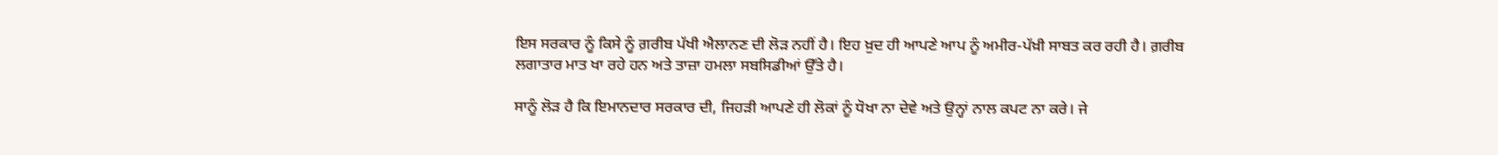ਇਸ ਸਰਕਾਰ ਨੂੰ ਕਿਸੇ ਨੂੰ ਗ਼ਰੀਬ ਪੱਖੀ ਐਲਾਨਣ ਦੀ ਲੋੜ ਨਹੀਂ ਹੈ। ਇਹ ਖ਼ੁਦ ਹੀ ਆਪਣੇ ਆਪ ਨੂੰ ਅਮੀਰ-ਪੱਖ਼ੀ ਸਾਬਤ ਕਰ ਰਹੀ ਹੈ। ਗ਼ਰੀਬ ਲਗਾਤਾਰ ਮਾਤ ਖਾ ਰਹੇ ਹਨ ਅਤੇ ਤਾਜ਼ਾ ਹਮਲਾ ਸਬਸਿਡੀਆਂ ਉੱਤੇ ਹੈ।

ਸਾਨੂੰ ਲੋੜ ਹੈ ਕਿ ਇਮਾਨਦਾਰ ਸਰਕਾਰ ਦੀ, ਜਿਹੜੀ ਆਪਣੇ ਹੀ ਲੋਕਾਂ ਨੂੰ ਧੋਖਾ ਨਾ ਦੇਵੇ ਅਤੇ ਉਨ੍ਹਾਂ ਨਾਲ ਕਪਟ ਨਾ ਕਰੇ। ਜੇ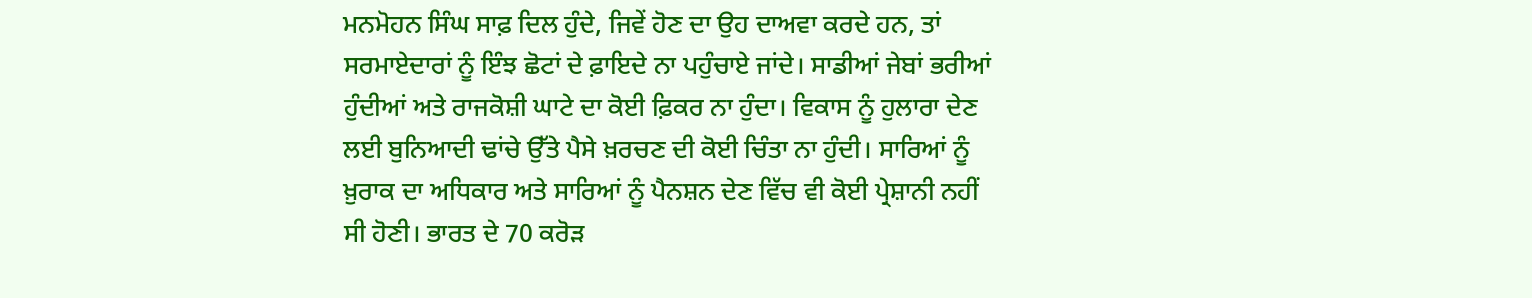ਮਨਮੋਹਨ ਸਿੰਘ ਸਾਫ਼ ਦਿਲ ਹੁੰਦੇ, ਜਿਵੇਂ ਹੋਣ ਦਾ ਉਹ ਦਾਅਵਾ ਕਰਦੇ ਹਨ, ਤਾਂ ਸਰਮਾਏਦਾਰਾਂ ਨੂੰ ਇੰਝ ਛੋਟਾਂ ਦੇ ਫ਼ਾਇਦੇ ਨਾ ਪਹੁੰਚਾਏ ਜਾਂਦੇ। ਸਾਡੀਆਂ ਜੇਬਾਂ ਭਰੀਆਂ ਹੁੰਦੀਆਂ ਅਤੇ ਰਾਜਕੋਸ਼ੀ ਘਾਟੇ ਦਾ ਕੋਈ ਫ਼ਿਕਰ ਨਾ ਹੁੰਦਾ। ਵਿਕਾਸ ਨੂੰ ਹੁਲਾਰਾ ਦੇਣ ਲਈ ਬੁਨਿਆਦੀ ਢਾਂਚੇ ਉੱਤੇ ਪੈਸੇ ਖ਼ਰਚਣ ਦੀ ਕੋਈ ਚਿੰਤਾ ਨਾ ਹੁੰਦੀ। ਸਾਰਿਆਂ ਨੂੰ ਖ਼ੁਰਾਕ ਦਾ ਅਧਿਕਾਰ ਅਤੇ ਸਾਰਿਆਂ ਨੂੰ ਪੈਨਸ਼ਨ ਦੇਣ ਵਿੱਚ ਵੀ ਕੋਈ ਪ੍ਰੇਸ਼ਾਨੀ ਨਹੀਂ ਸੀ ਹੋਣੀ। ਭਾਰਤ ਦੇ 70 ਕਰੋੜ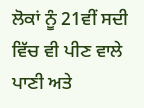ਲੋਕਾਂ ਨੂੰ 21ਵੀਂ ਸਦੀ ਵਿੱਚ ਵੀ ਪੀਣ ਵਾਲੇ ਪਾਣੀ ਅਤੇ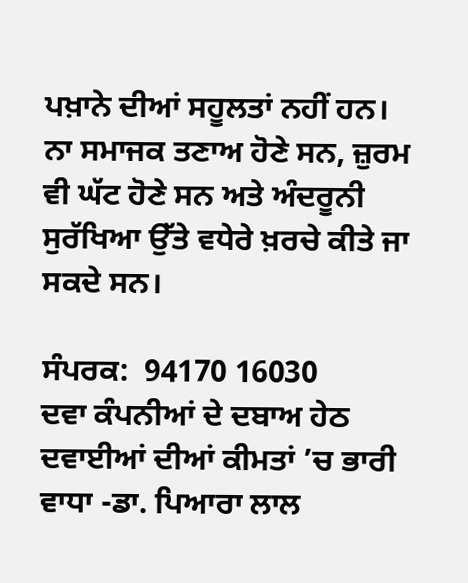ਪਖ਼ਾਨੇ ਦੀਆਂ ਸਹੂਲਤਾਂ ਨਹੀਂ ਹਨ। ਨਾ ਸਮਾਜਕ ਤਣਾਅ ਹੋਣੇ ਸਨ, ਜ਼ੁਰਮ ਵੀ ਘੱਟ ਹੋਣੇ ਸਨ ਅਤੇ ਅੰਦਰੂਨੀ ਸੁਰੱਖਿਆ ਉੱਤੇ ਵਧੇਰੇ ਖ਼ਰਚੇ ਕੀਤੇ ਜਾ ਸਕਦੇ ਸਨ।

ਸੰਪਰਕ:  94170 16030
ਦਵਾ ਕੰਪਨੀਆਂ ਦੇ ਦਬਾਅ ਹੇਠ ਦਵਾਈਆਂ ਦੀਆਂ ਕੀਮਤਾਂ ’ਚ ਭਾਰੀ ਵਾਧਾ -ਡਾ. ਪਿਆਰਾ ਲਾਲ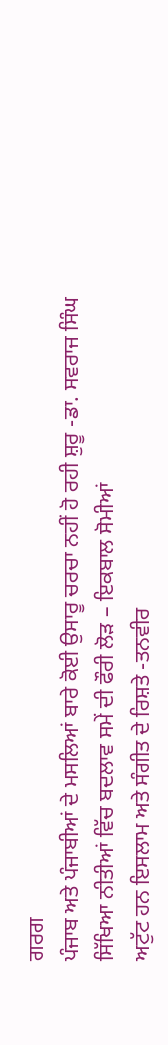ਗਰਗ
ਪੰਜਾਬ ਅਤੇ ਪੰਜਾਬੀਆਂ ਦੇ ਮਸਲਿਆਂ ਬਾਰੇ ਕੋਈ ਉਸਾਰੂ ਚਰਚਾ ਨਹੀਂ ਹੋ ਰਹੀ ਸ਼ੁਰੂ -ਡਾ. ਸਵਰਾਜ ਸਿੰਘ
ਸਿੱਖਿਆ ਨੀਤੀਆਂ ਵਿੱਚ ਬਦਲਾਵ ਸਮੇਂ ਦੀ ਫੌਰੀ ਲੋੜ – ਇਕਬਾਲ ਸੋਮੀਆਂ
ਅਟੁੱਟ ਹਨ ਇਸਲਾਮ ਅਤੇ ਸੰਗੀਤ ਦੇ ਰਿਸ਼ਤੇ -ਤਨਵੀਰ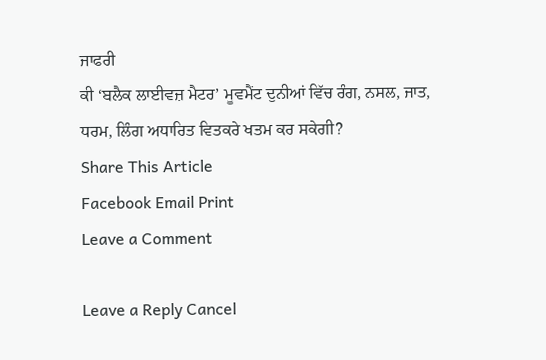ਜਾਫਰੀ
ਕੀ ‘ਬਲੈਕ ਲਾਈਵਜ਼ ਮੈਟਰ’ ਮੂਵਮੈਂਟ ਦੁਨੀਆਂ ਵਿੱਚ ਰੰਗ, ਨਸਲ, ਜਾਤ, ਧਰਮ, ਲਿੰਗ ਅਧਾਰਿਤ ਵਿਤਕਰੇ ਖਤਮ ਕਰ ਸਕੇਗੀ?
Share This Article
Facebook Email Print
Leave a Comment

Leave a Reply Cancel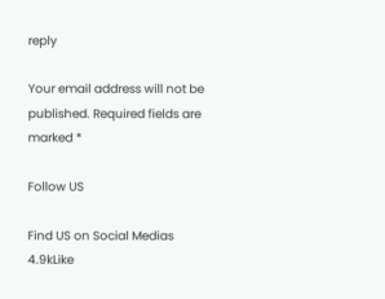reply

Your email address will not be published. Required fields are marked *

Follow US

Find US on Social Medias
4.9kLike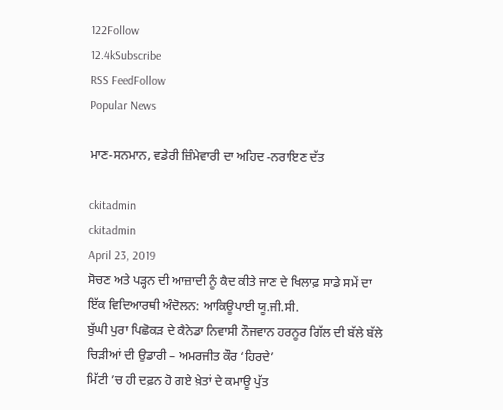122Follow
12.4kSubscribe
RSS FeedFollow
Popular News

ਮਾਣ-ਸਨਮਾਨ, ਵਡੇਰੀ ਜ਼ਿੰਮੇਵਾਰੀ ਦਾ ਅਹਿਦ -ਨਰਾਇਣ ਦੱਤ

ckitadmin
ckitadmin
April 23, 2019
ਸੋਚਣ ਅਤੇ ਪੜ੍ਹਨ ਦੀ ਆਜ਼ਾਦੀ ਨੂੰ ਕੈਦ ਕੀਤੇ ਜਾਣ ਦੇ ਖਿਲਾਫ਼ ਸਾਡੇ ਸਮੇਂ ਦਾ ਇੱਕ ਵਿਦਿਆਰਥੀ ਅੰਦੋਲਨ: ਆਕਿਊਪਾਈ ਯੂ.ਜੀ.ਸੀ.
ਬੁੱਘੀ ਪੁਰਾ ਪਿਛੋਕੜ ਦੇ ਕੈਨੇਡਾ ਨਿਵਾਸੀ ਨੌਜਵਾਨ ਹਰਨੂਰ ਗਿੱਲ ਦੀ ਬੱਲੇ ਬੱਲੇ
ਚਿੜੀਆਂ ਦੀ ਉਡਾਰੀ – ਅਮਰਜੀਤ ਕੌਰ ‘ਹਿਰਦੇ’
ਮਿੱਟੀ ’ਚ ਹੀ ਦਫ਼ਨ ਹੋ ਗਏ ਖ਼ੇਤਾਂ ਦੇ ਕਮਾਊ ਪੁੱਤ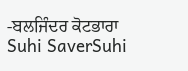-ਬਲਜਿੰਦਰ ਕੋਟਭਾਰਾ
Suhi SaverSuhi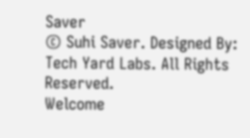Saver
© Suhi Saver. Designed By: Tech Yard Labs. All Rights Reserved.
Welcome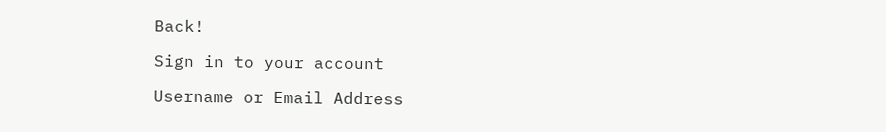Back!

Sign in to your account

Username or Email Address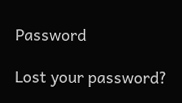Password

Lost your password?